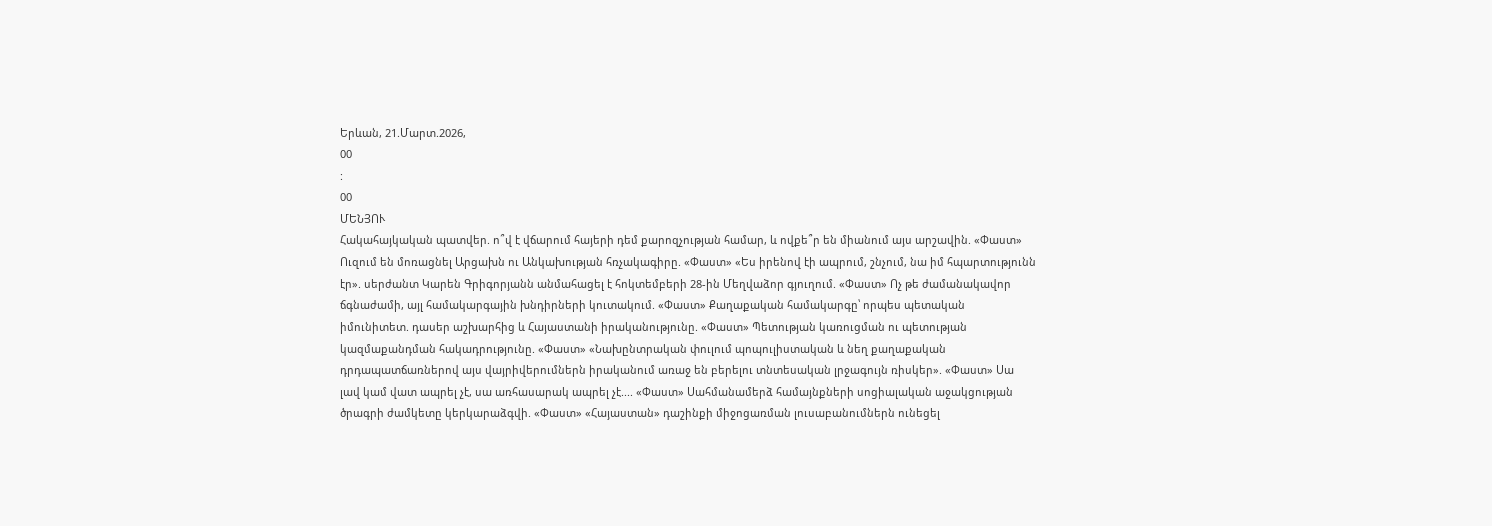Երևան, 21.Մարտ.2026,
00
:
00
ՄԵՆՅՈՒ
Հակահայկական պատվեր. ո՞վ է վճարում հայերի դեմ քարոզչության համար, և ովքե՞ր են միանում այս արշավին. «Փաստ» Ուզում են մոռացնել Արցախն ու Անկախության հռչակագիրը. «Փաստ» «Ես իրենով էի ապրում, շնչում, նա իմ հպարտությունն էր». սերժանտ Կարեն Գրիգորյանն անմահացել է հոկտեմբերի 28-ին Մեղվաձոր գյուղում. «Փաստ» Ոչ թե ժամանակավոր ճգնաժամի, այլ համակարգային խնդիրների կուտակում. «Փաստ» Քաղաքական համակարգը՝ որպես պետական իմունիտետ. դասեր աշխարհից և Հայաստանի իրականությունը. «Փաստ» Պետության կառուցման ու պետության կազմաքանդման հակադրությունը. «Փաստ» «Նախընտրական փուլում պոպուլիստական և նեղ քաղաքական դրդապատճառներով այս վայրիվերումներն իրականում առաջ են բերելու տնտեսական լրջագույն ռիսկեր». «Փաստ» Սա լավ կամ վատ ապրել չէ, սա առհասարակ ապրել չէ.... «Փաստ» Սահմանամերձ համայնքների սոցիալական աջակցության ծրագրի ժամկետը կերկարաձգվի. «Փաստ» «Հայաստան» դաշինքի միջոցառման լուսաբանումներն ունեցել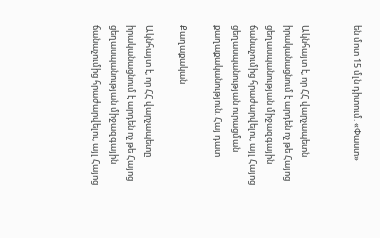են մոտ 15 մլն դիտում. «Փաստ»


Ակնհայտ է, որ ՀՀ վարչապետն իրականացնում է արդեն ոչ թե Հայոց ցեղասպանության միջազգային ճանաչումից հրաժարվելու, այլ Հայոց ցեղասպանության ուրացման քաղաքականություն. Հայ դատ

Քաղաքական

Ակնհայտ է, որ ՀՀ վարչապետը իրականացնում է արդեն ոչ թե Հայոց ցեղասպանության միջազգային ճանաչումից հրաժարվելու, այլ Հայոց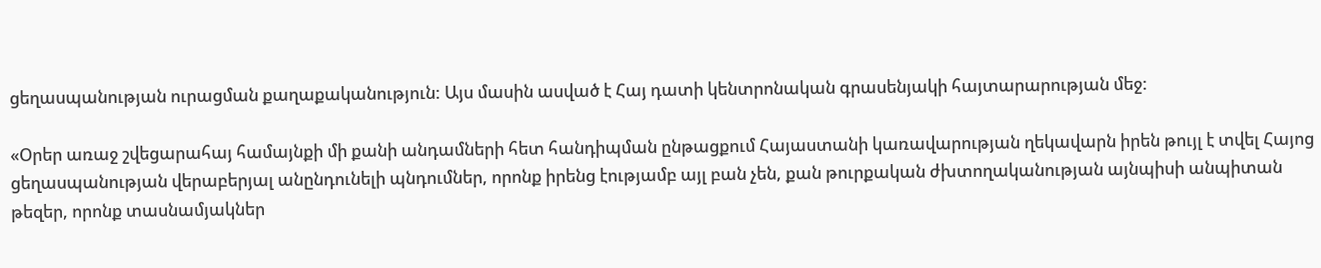ցեղասպանության ուրացման քաղաքականություն: Այս մասին ասված է Հայ դատի կենտրոնական գրասենյակի հայտարարության մեջ:

«Օրեր առաջ շվեցարահայ համայնքի մի քանի անդամների հետ հանդիպման ընթացքում Հայաստանի կառավարության ղեկավարն իրեն թույլ է տվել Հայոց ցեղասպանության վերաբերյալ անընդունելի պնդումներ, որոնք իրենց էությամբ այլ բան չեն, քան թուրքական ժխտողականության այնպիսի անպիտան թեզեր, որոնք տասնամյակներ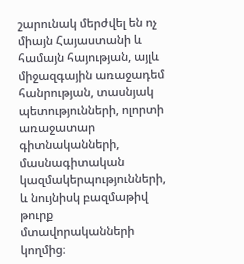շարունակ մերժվել են ոչ միայն Հայաստանի և համայն հայության, այլև միջազգային առաջադեմ հանրության, տասնյակ պետությունների, ոլորտի առաջատար գիտնականների, մասնագիտական կազմակերպությունների, և նույնիսկ բազմաթիվ թուրք մտավորականների կողմից։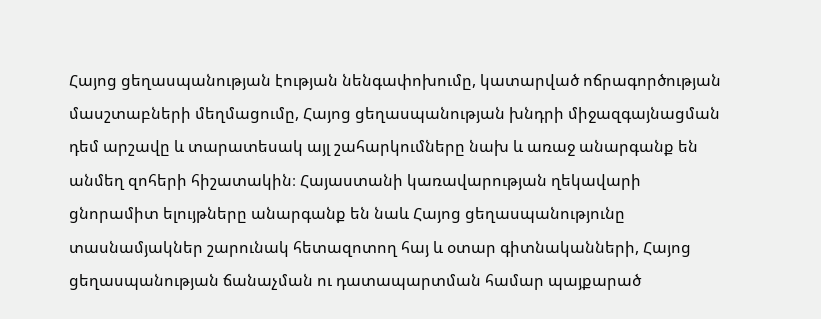Հայոց ցեղասպանության էության նենգափոխումը, կատարված ոճրագործության մասշտաբների մեղմացումը, Հայոց ցեղասպանության խնդրի միջազգայնացման դեմ արշավը և տարատեսակ այլ շահարկումները նախ և առաջ անարգանք են անմեղ զոհերի հիշատակին։ Հայաստանի կառավարության ղեկավարի ցնորամիտ ելույթները անարգանք են նաև Հայոց ցեղասպանությունը տասնամյակներ շարունակ հետազոտող հայ և օտար գիտնականների, Հայոց ցեղասպանության ճանաչման ու դատապարտման համար պայքարած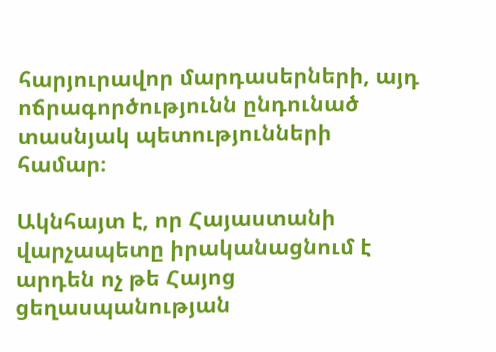հարյուրավոր մարդասերների, այդ ոճրագործությունն ընդունած տասնյակ պետությունների համար։

Ակնհայտ է, որ Հայաստանի վարչապետը իրականացնում է արդեն ոչ թե Հայոց ցեղասպանության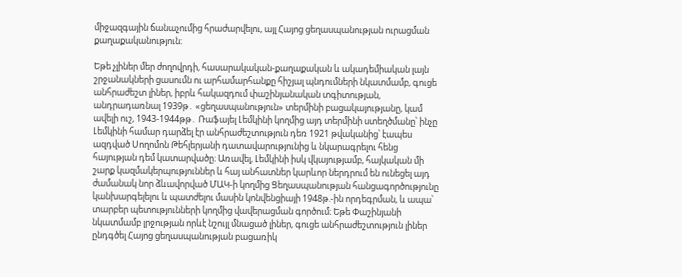միջազգային ճանաչումից հրաժարվելու, այլ Հայոց ցեղասպանության ուրացման քաղաքականություն։

Եթե չլիներ մեր ժողովրդի, հասարակական-քաղաքական և ակադեմիական լայն շրջանակների ցասումն ու արհամարհանքը հիշյալ պնդումների նկատմամբ, գուցե անհրաժեշտ լիներ, իբրև հակազդում փաշինյանական տգիտության, անդրադառնալ 1939թ․ «ցեղասպանություն» տերմինի բացակայությանը, կամ ավելի ուշ, 1943-1944թթ․ Ռաֆայել Լեմկինի կողմից այդ տերմինի ստեղծմանը՝ ինչը Լեմկինի համար դարձել էր անհրաժեշտություն դեռ 1921 թվականից՝ էապես ազդված Սողոմոն Թեհլերյանի դատավարությունից և նկարագրելու հենց հայության դեմ կատարվածը։ Առավել, Լեմկինի իսկ վկայությամբ, հայկական մի շարք կազմակերպություններ և հայ անհատներ կարևոր ներդրում են ունեցել այդ ժամանակ նոր ձևավորված ՄԱԿ-ի կողմից Ցեղասպանության հանցագործությունը կանխարգելելու և պատժելու մասին կոնվենցիայի 1948թ.-ին որդեգրման, և ապա՝ տարբեր պետությունների կողմից վավերացման գործում։ Եթե Փաշինյանի նկատմամբ լրջության որևէ նշույլ մնացած լիներ, գուցե անհրաժեշտություն լիներ ընդգծել Հայոց ցեղասպանության բացառիկ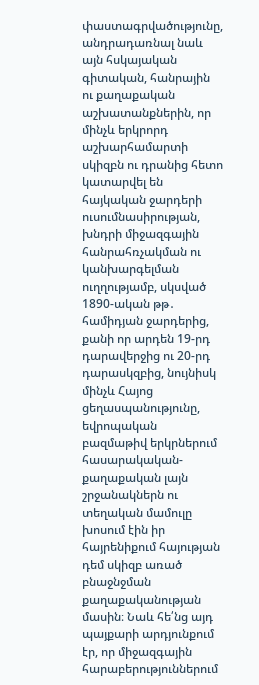փաստագրվածությունը, անդրադառնալ նաև այն հսկայական գիտական, հանրային ու քաղաքական աշխատանքներին, որ մինչև երկրորդ աշխարհամարտի սկիզբն ու դրանից հետո կատարվել են հայկական ջարդերի ուսումնասիրության, խնդրի միջազգային հանրահռչակման ու կանխարգելման ուղղությամբ, սկսված 1890-ական թթ․ համիդյան ջարդերից, քանի որ արդեն 19-րդ դարավերջից ու 20-րդ դարասկզբից, նույնիսկ մինչև Հայոց ցեղասպանությունը, եվրոպական բազմաթիվ երկրներում հասարակական-քաղաքական լայն շրջանակներն ու տեղական մամուլը խոսում էին իր հայրենիքում հայության դեմ սկիզբ առած բնաջնջման քաղաքականության մասին։ Նաև հե՛նց այդ պայքարի արդյունքում էր, որ միջազգային հարաբերություններում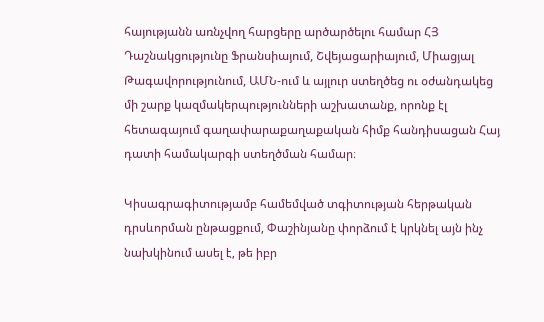հայությանն առնչվող հարցերը արծարծելու համար ՀՅ Դաշնակցությունը Ֆրանսիայում, Շվեյացարիայում, Միացյալ Թագավորությունում, ԱՄՆ-ում և այլուր ստեղծեց ու օժանդակեց մի շարք կազմակերպությունների աշխատանք, որոնք էլ հետագայում գաղափարաքաղաքական հիմք հանդիսացան Հայ դատի համակարգի ստեղծման համար։

Կիսագրագիտությամբ համեմված տգիտության հերթական դրսևորման ընթացքում, Փաշինյանը փորձում է կրկնել այն ինչ նախկինում ասել է, թե իբր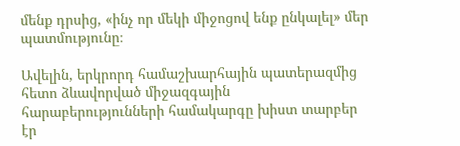մենք դրսից, «ինչ որ մեկի միջոցով ենք ընկալել» մեր պատմությունը։

Ավելին, երկրորդ համաշխարհային պատերազմից հետո ձևավորված միջազգային հարաբերությունների համակարգը խիստ տարբեր էր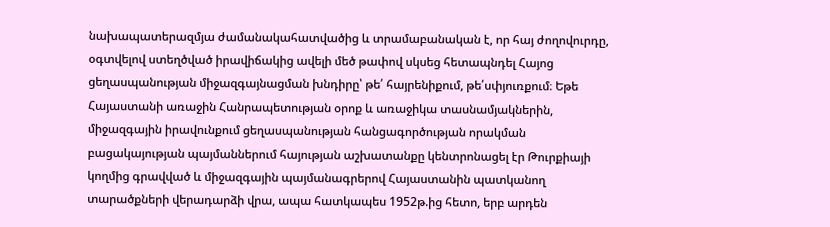նախապատերազմյա ժամանակահատվածից և տրամաբանական է, որ հայ ժողովուրդը, օգտվելով ստեղծված իրավիճակից ավելի մեծ թափով սկսեց հետապնդել Հայոց ցեղասպանության միջազգայնացման խնդիրը՝ թե՛ հայրենիքում, թե՛սփյուռքում։ Եթե Հայաստանի առաջին Հանրապետության օրոք և առաջիկա տասնամյակներին, միջազգային իրավունքում ցեղասպանության հանցագործության որակման բացակայության պայմաններում հայության աշխատանքը կենտրոնացել էր Թուրքիայի կողմից գրավված և միջազգային պայմանագրերով Հայաստանին պատկանող տարածքների վերադարձի վրա, ապա հատկապես 1952թ.ից հետո, երբ արդեն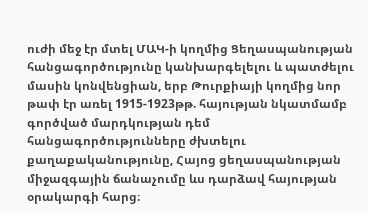ուժի մեջ էր մտել ՄԱԿ-ի կողմից Ցեղասպանության հանցագործությունը կանխարգելելու և պատժելու մասին կոնվենցիան, երբ Թուրքիայի կողմից նոր թափ էր առել 1915-1923թթ. հայության նկատմամբ գործված մարդկության դեմ հանցագործությունները ժխտելու քաղաքականությունը, Հայոց ցեղասպանության միջազգային ճանաչումը ևս դարձավ հայության օրակարգի հարց։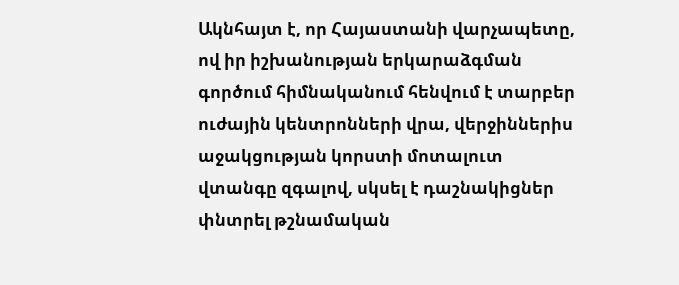Ակնհայտ է, որ Հայաստանի վարչապետը, ով իր իշխանության երկարաձգման գործում հիմնականում հենվում է տարբեր ուժային կենտրոնների վրա, վերջիններիս աջակցության կորստի մոտալուտ վտանգը զգալով, սկսել է դաշնակիցներ փնտրել թշնամական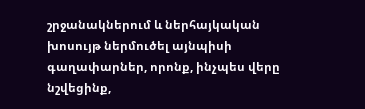շրջանակներում և ներհայկական խոսույթ ներմուծել այնպիսի գաղափարներ, որոնք, ինչպես վերը նշվեցինք,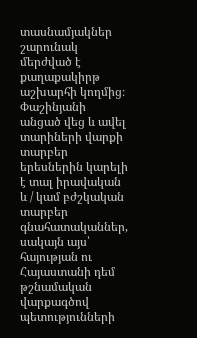տասնամյակներ շարունակ մերժված է քաղաքակիրթ աշխարհի կողմից։ Փաշինյանի անցած վեց և ավել տարիների վարքի տարբեր երեսներին կարելի է տալ իրավական և / կամ բժշկական տարբեր գնահատականներ, սակայն այս՝ հայության ու Հայաստանի դեմ թշնամական վարքագծով պետությունների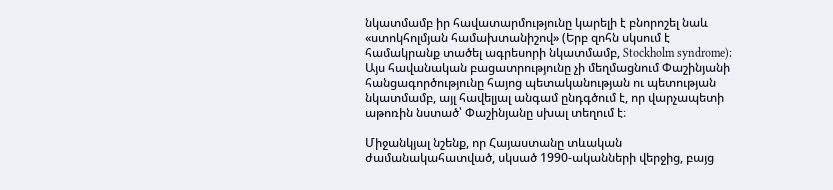նկատմամբ իր հավատարմությունը կարելի է բնորոշել նաև «ստոկհոլմյան համախտանիշով» (Երբ զոհն սկսում է համակրանք տածել ագրեսորի նկատմամբ, Stockholm syndrome)։ Այս հավանական բացատրությունը չի մեղմացնում Փաշինյանի հանցագործությունը հայոց պետականության ու պետության նկատմամբ, այլ հավելյալ անգամ ընդգծում է, որ վարչապետի աթոռին նստած՝ Փաշինյանը սխալ տեղում է։

Միջանկյալ նշենք, որ Հայաստանը տևական ժամանակահատված, սկսած 1990-ականների վերջից, բայց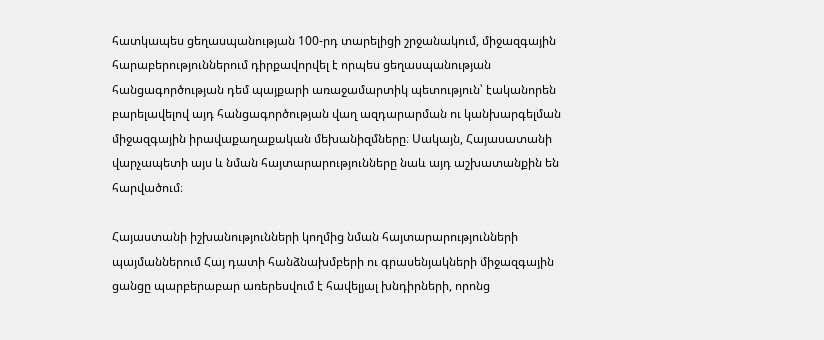հատկապես ցեղասպանության 100-րդ տարելիցի շրջանակում, միջազգային հարաբերություններում դիրքավորվել է որպես ցեղասպանության հանցագործության դեմ պայքարի առաջամարտիկ պետություն՝ էականորեն բարելավելով այդ հանցագործության վաղ ազդարարման ու կանխարգելման միջազգային իրավաքաղաքական մեխանիզմները։ Սակայն, Հայասատանի վարչապետի այս և նման հայտարարությունները նաև այդ աշխատանքին են հարվածում։

Հայաստանի իշխանությունների կողմից նման հայտարարությունների պայմաններում Հայ դատի հանձնախմբերի ու գրասենյակների միջազգային ցանցը պարբերաբար առերեսվում է հավելյալ խնդիրների, որոնց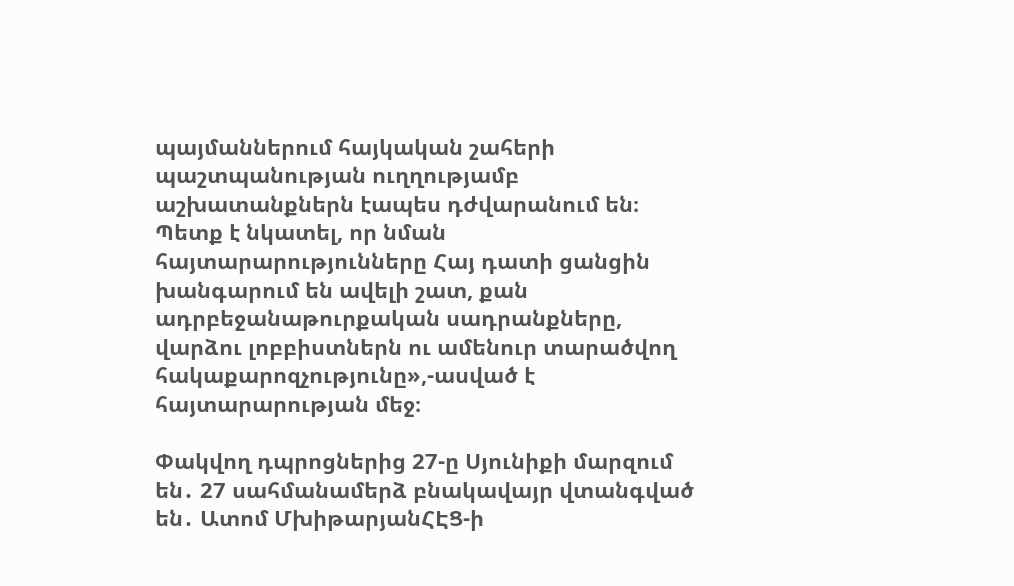պայմաններում հայկական շահերի պաշտպանության ուղղությամբ աշխատանքներն էապես դժվարանում են։ Պետք է նկատել, որ նման հայտարարությունները Հայ դատի ցանցին խանգարում են ավելի շատ, քան ադրբեջանաթուրքական սադրանքները, վարձու լոբբիստներն ու ամենուր տարածվող հակաքարոզչությունը»,-ասված է հայտարարության մեջ։

Փակվող դպրոցներից 27-ը Սյունիքի մարզում են․ 27 սահմանամերձ բնակավայր վտանգված են․ Ատոմ ՄխիթարյանՀԷՑ-ի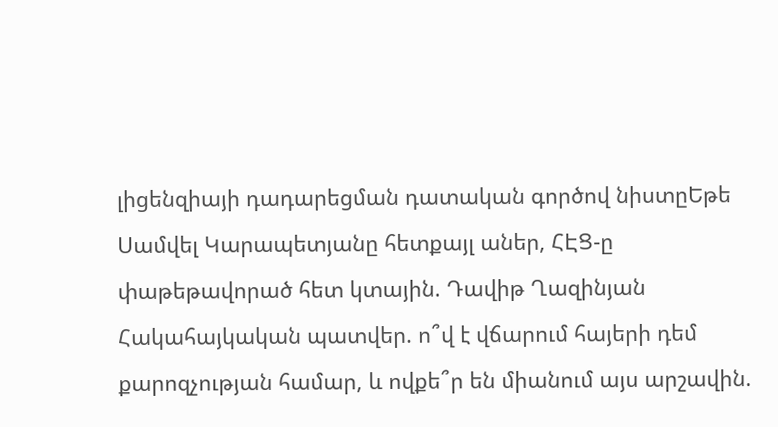լիցենզիայի դադարեցման դատական գործով նիստըԵթե Սամվել Կարապետյանը հետքայլ աներ, ՀԷՑ-ը փաթեթավորած հետ կտային. Դավիթ Ղազինյան Հակահայկական պատվեր. ո՞վ է վճարում հայերի դեմ քարոզչության համար, և ովքե՞ր են միանում այս արշավին.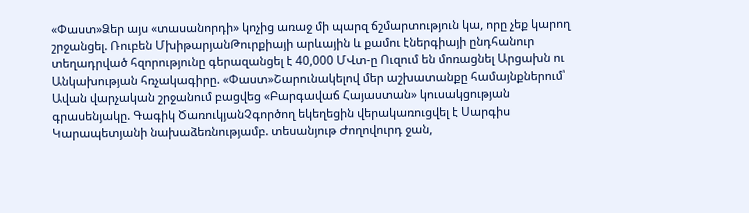«Փաստ»Ձեր այս «տասանորդի» կոչից առաջ մի պարզ ճշմարտություն կա, որը չեք կարող շրջանցել. Ռուբեն ՄխիթարյանԹուրքիայի արևային և քամու էներգիայի ընդհանուր տեղադրված հզորությունը գերազանցել է 40,000 ՄՎտ-ը Ուզում են մոռացնել Արցախն ու Անկախության հռչակագիրը. «Փաստ»Շարունակելով մեր աշխատանքը համայնքներում՝ Ավան վարչական շրջանում բացվեց «Բարգավաճ Հայաստան» կուսակցության գրասենյակը. Գագիկ ԾառուկյանՉգործող եկեղեցին վերակառուցվել է Սարգիս Կարապետյանի նախաձեռնությամբ. տեսանյութ Ժողովուրդ ջան,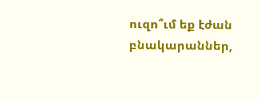ուզո՞ւմ եք էժան բնակարաններ,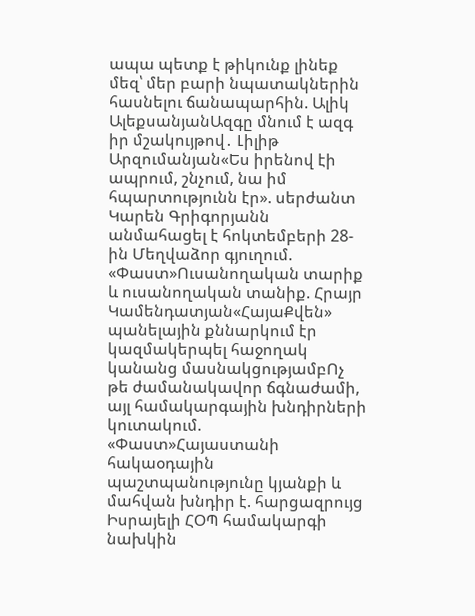ապա պետք է թիկունք լինեք մեզ՝ մեր բարի նպատակներին հասնելու ճանապարհին. Ալիկ ԱլեքսանյանԱզգը մնում է ազգ իր մշակույթով․ Լիլիթ Արզումանյան«Ես իրենով էի ապրում, շնչում, նա իմ հպարտությունն էր». սերժանտ Կարեն Գրիգորյանն անմահացել է հոկտեմբերի 28-ին Մեղվաձոր գյուղում. «Փաստ»Ուսանողական տարիք և ուսանողական տանիք. Հրայր Կամենդատյան«ՀայաՔվեն» պանելային քննարկում էր կազմակերպել հաջողակ կանանց մասնակցությամբՈչ թե ժամանակավոր ճգնաժամի, այլ համակարգային խնդիրների կուտակում. «Փաստ»Հայաստանի հակաօդային պաշտպանությունը կյանքի և մահվան խնդիր է. հարցազրույց Իսրայելի ՀՕՊ համակարգի նախկին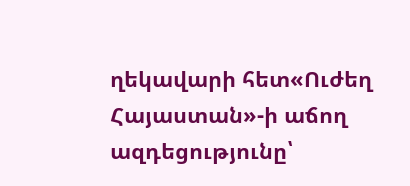ղեկավարի հետ«Ուժեղ Հայաստան»-ի աճող ազդեցությունը՝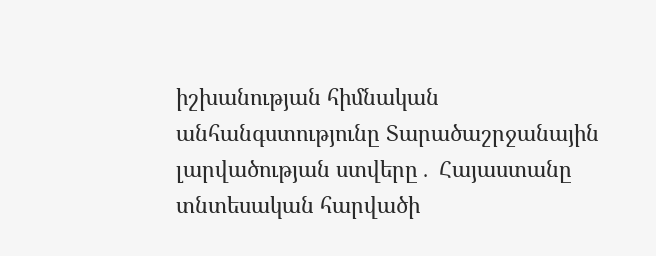իշխանության հիմնական անհանգստությունը Տարածաշրջանային լարվածության ստվերը․ Հայաստանը տնտեսական հարվածի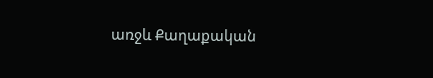առջև Քաղաքական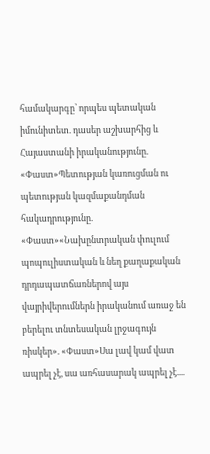համակարգը՝ որպես պետական իմունիտետ. դասեր աշխարհից և Հայաստանի իրականությունը. «Փաստ»Պետության կառուցման ու պետության կազմաքանդման հակադրությունը. «Փաստ»«Նախընտրական փուլում պոպուլիստական և նեղ քաղաքական դրդապատճառներով այս վայրիվերումներն իրականում առաջ են բերելու տնտեսական լրջագույն ռիսկեր». «Փաստ»Սա լավ կամ վատ ապրել չէ, սա առհասարակ ապրել չէ....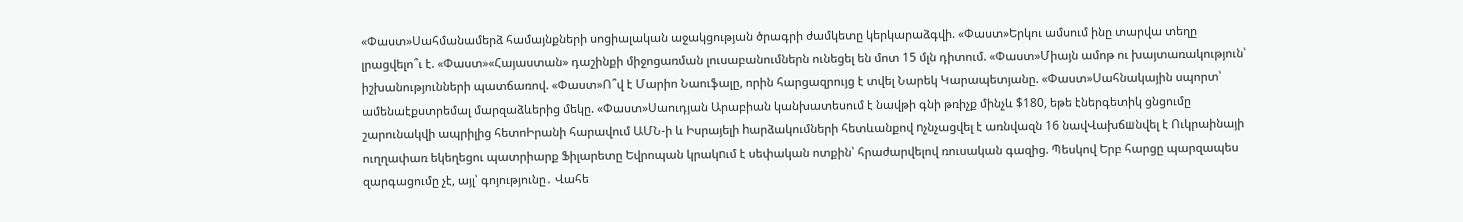«Փաստ»Սահմանամերձ համայնքների սոցիալական աջակցության ծրագրի ժամկետը կերկարաձգվի. «Փաստ»Երկու ամսում ինը տարվա տեղը լրացվելո՞ւ է. «Փաստ»«Հայաստան» դաշինքի միջոցառման լուսաբանումներն ունեցել են մոտ 15 մլն դիտում. «Փաստ»Միայն ամոթ ու խայտառակություն՝ իշխանությունների պատճառով. «Փաստ»Ո՞վ է Մարիո Նաուֆալը, որին հարցազրույց է տվել Նարեկ Կարապետյանը. «Փաստ»Սահնակային սպորտ՝ ամենաէքստրեմալ մարզաձևերից մեկը. «Փաստ»Սաուդյան Արաբիան կանխատեսում է նավթի գնի թռիչք մինչև $180, եթե էներգետիկ ցնցումը շարունակվի ապրիլից հետոԻրանի հարավում ԱՄՆ-ի և Իսրայելի hարձակումների հետևանքով nչնչացվել է առնվազն 16 նավՎախճшնվել է Ուկրաինայի ուղղափառ եկեղեցու պատրիարք Ֆիլարետը Եվրոպան կրակnւմ է սեփական ոտքին՝ հրաժարվելով ռուսական գազից. Պեսկով Երբ հարցը պարզապես զարգացումը չէ, այլ՝ գոյությունը․ Վահե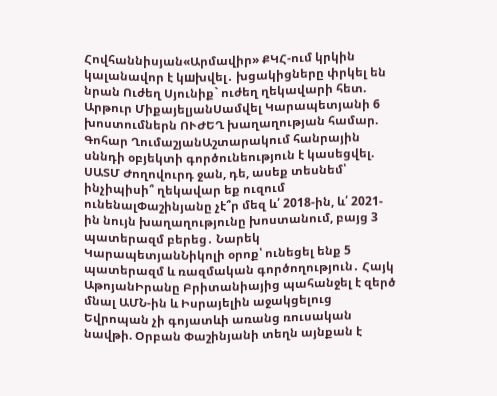Հովհաննիսյան«Արմավիր» ՔԿՀ-ում կրկին կալանավոր է կшխվել․ խցակիցները փրկել են նրան Ուժեղ Սյունիք` ուժեղ ղեկավարի հետ. Արթուր ՄիքայելյանՍամվել Կարապետյանի 6 խոստումներն ՈՒԺԵՂ խաղաղության համար. Գոհար ՂումաշյանԱշտարակում հանրային սննդի օբյեկտի գործունեություն է կասեցվել. ՍԱՏՄ Ժողովուրդ ջան, դե, ասեք տեսնեմ՝ ինչիպիսի՞ ղեկավար եք ուզում ունենալՓաշինյանը չէ՞ր մեզ և՛ 2018-ին, և՛ 2021-ին նույն խաղաղությունը խոստանում, բայց 3 պատերազմ բերեց․ Նարեկ ԿարապետյանՆիկոլի օրոք՝ ունեցել ենք 5 պատերազմ և ռազմական գործողություն․ Հայկ ԱթոյանԻրանը Բրիտանիայից պահանջել է զերծ մնալ ԱՄՆ-ին և Իսրայելին աջակցելուց Եվրոպան չի գոյատևի առանց ռուսական նավթի. Օրբան Փաշինյանի տեղն այնքան է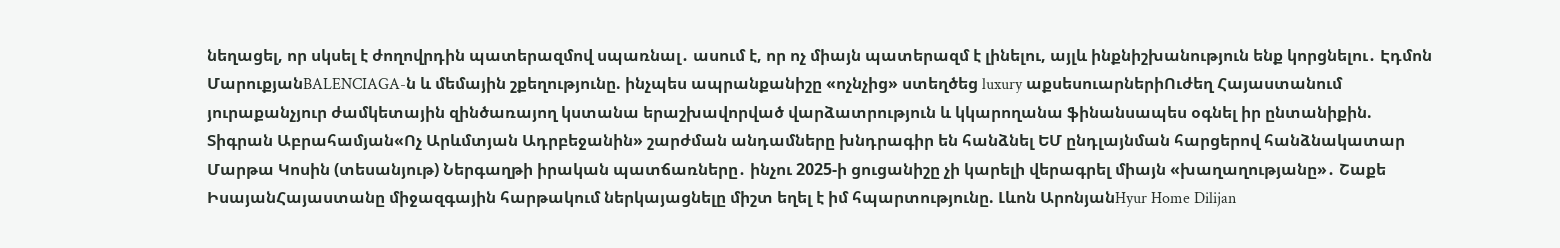նեղացել, որ սկսել է ժողովրդին պատերազմով սպառնալ․ ասում է, որ ոչ միայն պատերազմ է լինելու, այլև ինքնիշխանություն ենք կորցնելու․ Էդմոն ՄարուքյանBALENCIAGA-ն և մեմային շքեղությունը. ինչպես ապրանքանիշը «ոչնչից» ստեղծեց luxury աքսեսուարներիՈւժեղ Հայաստանում յուրաքանչյուր ժամկետային զինծառայող կստանա երաշխավորված վարձատրություն և կկարողանա ֆինանսապես օգնել իր ընտանիքին. Տիգրան Աբրահամյան«Ոչ Արևմտյան Ադրբեջանին» շարժման անդամները խնդրագիր են հանձնել ԵՄ ընդլայնման հարցերով հանձնակատար Մարթա Կոսին (տեսանյութ) Ներգաղթի իրական պատճառները․ ինչու 2025-ի ցուցանիշը չի կարելի վերագրել միայն «խաղաղությանը»․ Շաքե ԻսայանՀայաստանը միջազգային հարթակում ներկայացնելը միշտ եղել է իմ հպարտությունը. Լևոն ԱրոնյանHyur Home Dilijan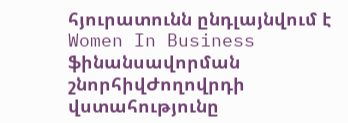հյուրատունն ընդլայնվում է Women In Business ֆինանսավորման շնորհիվԺողովրդի վստահությունը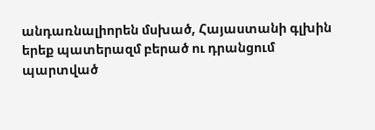անդառնալիորեն մսխած, Հայաստանի գլխին երեք պատերազմ բերած ու դրանցում պարտված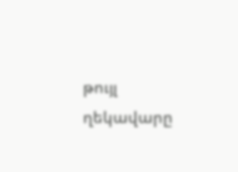թույլ ղեկավարը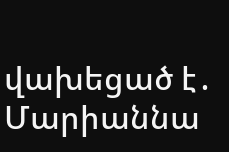վախեցած է․ Մարիաննա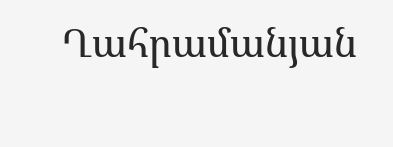Ղահրամանյան